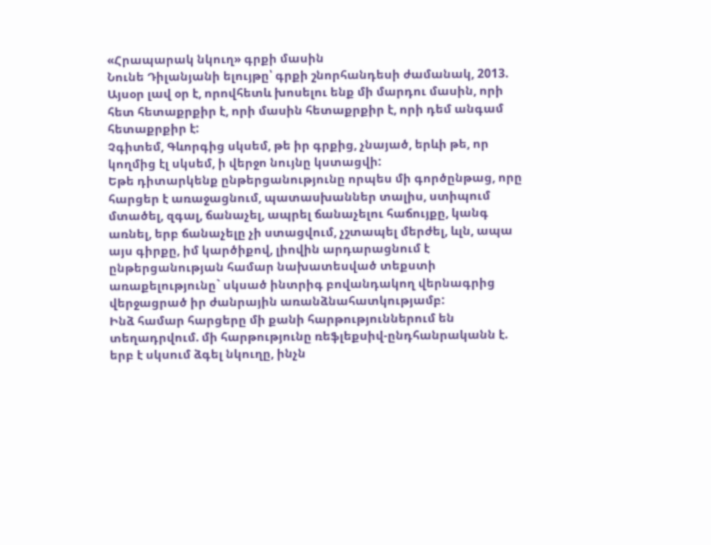«Հրապարակ նկուղ» գրքի մասին
Նունե Դիլանյանի ելույթը՝ գրքի շնորհանդեսի ժամանակ, 2013.
Այսօր լավ օր է, որովհետև խոսելու ենք մի մարդու մասին, որի հետ հետաքրքիր է, որի մասին հետաքրքիր է, որի դեմ անգամ հետաքրքիր է:
Չգիտեմ, Գևորգից սկսեմ, թե իր գրքից, չնայած, երևի թե, որ կողմից էլ սկսեմ, ի վերջո նույնը կստացվի:
Եթե դիտարկենք ընթերցանությունը որպես մի գործընթաց, որը հարցեր է առաջացնում, պատասխաններ տալիս, ստիպում մտածել, զգալ, ճանաչել, ապրել ճանաչելու հաճույքը, կանգ առնել, երբ ճանաչելը չի ստացվում, չշտապել մերժել, ևլն, ապա այս գիրքը, իմ կարծիքով, լիովին արդարացնում է ընթերցանության համար նախատեսված տեքստի առաքելությունը` սկսած ինտրիգ բովանդակող վերնագրից վերջացրած իր ժանրային առանձնահատկությամբ:
Ինձ համար հարցերը մի քանի հարթություններում են տեղադրվում. մի հարթությունը ռեֆլեքսիվ-ընդհանրականն է. երբ է սկսում ձգել նկուղը, ինչն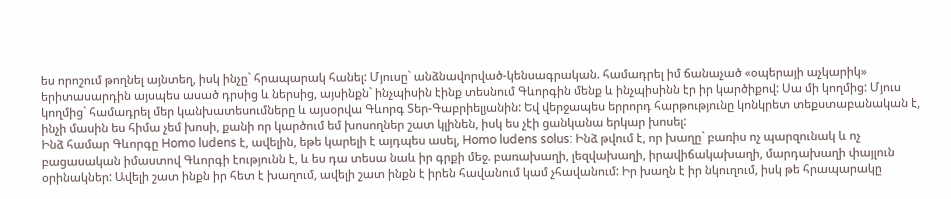ես որոշում թողնել այնտեղ, իսկ ինչը` հրապարակ հանել: Մյուսը` անձնավորված-կենսագրական. համադրել իմ ճանաչած «օպերայի աչկարիկ» երիտասարդին այսպես ասած դրսից և ներսից, այսինքն` ինչպիսին էինք տեսնում Գևորգին մենք և ինչպիսինն էր իր կարծիքով: Սա մի կողմից: Մյուս կողմից` համադրել մեր կանխատեսումները և այսօրվա Գևորգ Տեր-Գաբրիելյանին: Եվ վերջապես երրորդ հարթությունը կոնկրետ տեքստաբանական է, ինչի մասին ես հիմա չեմ խոսի, քանի որ կարծում եմ խոսողներ շատ կլինեն, իսկ ես չէի ցանկանա երկար խոսել:
Ինձ համար Գևորգը Homo ludens է, ավելին, եթե կարելի է այդպես ասել, Homo ludens solus: Ինձ թվում է, որ խաղը` բառիս ոչ պարզունակ և ոչ բացասական իմաստով Գևորգի էությունն է, և ես դա տեսա նաև իր գրքի մեջ. բառախաղի, լեզվախաղի, իրավիճակախաղի, մարդախաղի փայլուն օրինակներ: Ավելի շատ ինքն իր հետ է խաղում, ավելի շատ ինքն է իրեն հավանում կամ չհավանում: Իր խաղն է իր նկուղում, իսկ թե հրապարակը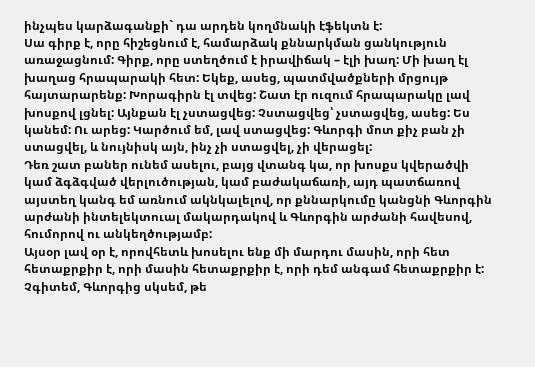ինչպես կարձագանքի` դա արդեն կողմնակի էֆեկտն է:
Սա գիրք է, որը հիշեցնում է, համարձակ քննարկման ցանկություն առաջացնում: Գիրք, որը ստեղծում է իրավիճակ – էլի խաղ: Մի խաղ էլ խաղաց հրապարակի հետ: Եկեք, ասեց, պատմվածքների մրցույթ հայտարարենք: Խորագիրն էլ տվեց: Շատ էր ուզում հրապարակը լավ խոսքով լցնել: Այնքան էլ չստացվեց: Չստացվեց՝ չստացվեց, ասեց: Ես կանեմ: Ու արեց: Կարծում եմ, լավ ստացվեց: Գևորգի մոտ քիչ բան չի ստացվել, և նույնիսկ այն, ինչ չի ստացվել, չի վերացել:
Դեռ շատ բաներ ունեմ ասելու, բայց վտանգ կա, որ խոսքս կվերածվի կամ ձգձգված վերլուծության, կամ բաժակաճառի, այդ պատճառով այստեղ կանգ եմ առնում ակնկալելով, որ քննարկումը կանցնի Գևորգին արժանի ինտելեկտուալ մակարդակով և Գևորգին արժանի հավեսով, հումորով ու անկեղծությամբ:
Այսօր լավ օր է, որովհետև խոսելու ենք մի մարդու մասին, որի հետ հետաքրքիր է, որի մասին հետաքրքիր է, որի դեմ անգամ հետաքրքիր է:
Չգիտեմ, Գևորգից սկսեմ, թե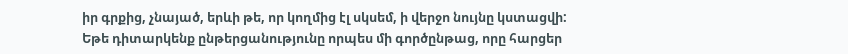իր գրքից, չնայած, երևի թե, որ կողմից էլ սկսեմ, ի վերջո նույնը կստացվի:
Եթե դիտարկենք ընթերցանությունը որպես մի գործընթաց, որը հարցեր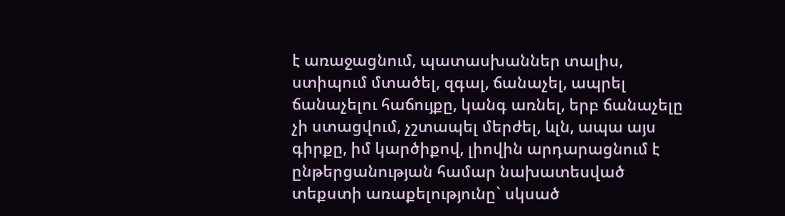է առաջացնում, պատասխաններ տալիս, ստիպում մտածել, զգալ, ճանաչել, ապրել ճանաչելու հաճույքը, կանգ առնել, երբ ճանաչելը չի ստացվում, չշտապել մերժել, ևլն, ապա այս գիրքը, իմ կարծիքով, լիովին արդարացնում է ընթերցանության համար նախատեսված տեքստի առաքելությունը` սկսած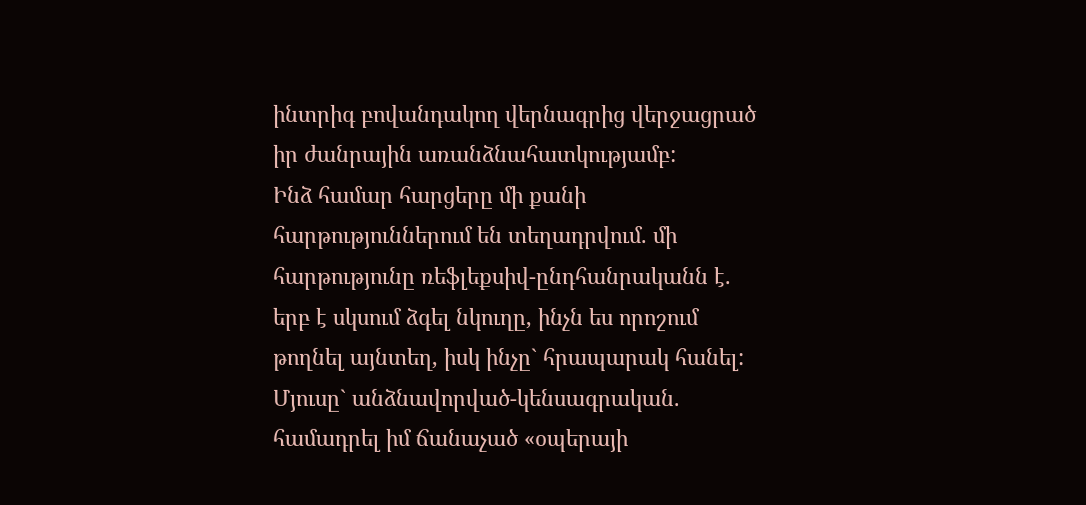ինտրիգ բովանդակող վերնագրից վերջացրած իր ժանրային առանձնահատկությամբ:
Ինձ համար հարցերը մի քանի հարթություններում են տեղադրվում. մի հարթությունը ռեֆլեքսիվ-ընդհանրականն է. երբ է սկսում ձգել նկուղը, ինչն ես որոշում թողնել այնտեղ, իսկ ինչը` հրապարակ հանել: Մյուսը` անձնավորված-կենսագրական. համադրել իմ ճանաչած «օպերայի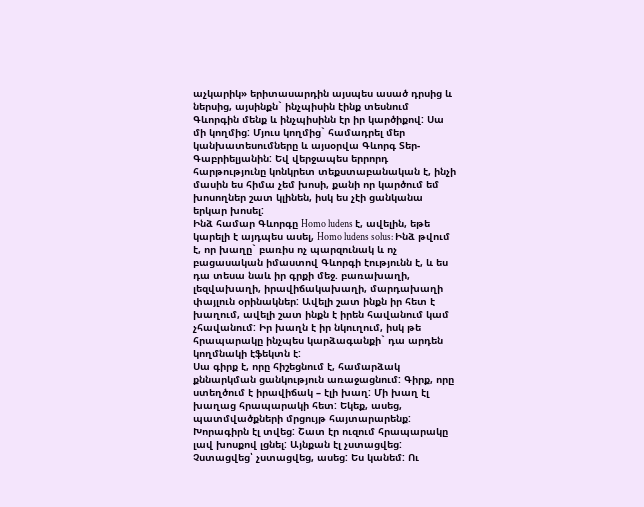աչկարիկ» երիտասարդին այսպես ասած դրսից և ներսից, այսինքն` ինչպիսին էինք տեսնում Գևորգին մենք և ինչպիսինն էր իր կարծիքով: Սա մի կողմից: Մյուս կողմից` համադրել մեր կանխատեսումները և այսօրվա Գևորգ Տեր-Գաբրիելյանին: Եվ վերջապես երրորդ հարթությունը կոնկրետ տեքստաբանական է, ինչի մասին ես հիմա չեմ խոսի, քանի որ կարծում եմ խոսողներ շատ կլինեն, իսկ ես չէի ցանկանա երկար խոսել:
Ինձ համար Գևորգը Homo ludens է, ավելին, եթե կարելի է այդպես ասել, Homo ludens solus: Ինձ թվում է, որ խաղը` բառիս ոչ պարզունակ և ոչ բացասական իմաստով Գևորգի էությունն է, և ես դա տեսա նաև իր գրքի մեջ. բառախաղի, լեզվախաղի, իրավիճակախաղի, մարդախաղի փայլուն օրինակներ: Ավելի շատ ինքն իր հետ է խաղում, ավելի շատ ինքն է իրեն հավանում կամ չհավանում: Իր խաղն է իր նկուղում, իսկ թե հրապարակը ինչպես կարձագանքի` դա արդեն կողմնակի էֆեկտն է:
Սա գիրք է, որը հիշեցնում է, համարձակ քննարկման ցանկություն առաջացնում: Գիրք, որը ստեղծում է իրավիճակ – էլի խաղ: Մի խաղ էլ խաղաց հրապարակի հետ: Եկեք, ասեց, պատմվածքների մրցույթ հայտարարենք: Խորագիրն էլ տվեց: Շատ էր ուզում հրապարակը լավ խոսքով լցնել: Այնքան էլ չստացվեց: Չստացվեց՝ չստացվեց, ասեց: Ես կանեմ: Ու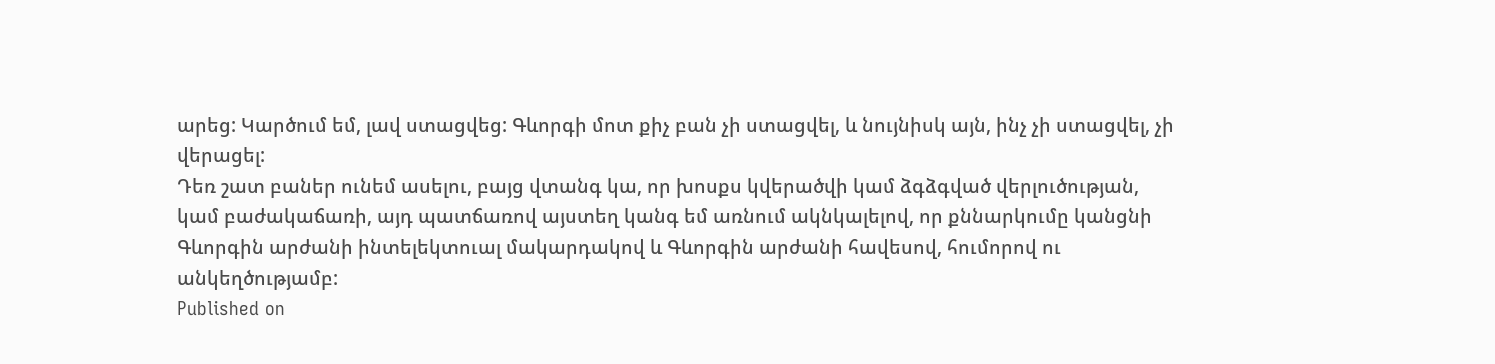արեց: Կարծում եմ, լավ ստացվեց: Գևորգի մոտ քիչ բան չի ստացվել, և նույնիսկ այն, ինչ չի ստացվել, չի վերացել:
Դեռ շատ բաներ ունեմ ասելու, բայց վտանգ կա, որ խոսքս կվերածվի կամ ձգձգված վերլուծության, կամ բաժակաճառի, այդ պատճառով այստեղ կանգ եմ առնում ակնկալելով, որ քննարկումը կանցնի Գևորգին արժանի ինտելեկտուալ մակարդակով և Գևորգին արժանի հավեսով, հումորով ու անկեղծությամբ:
Published on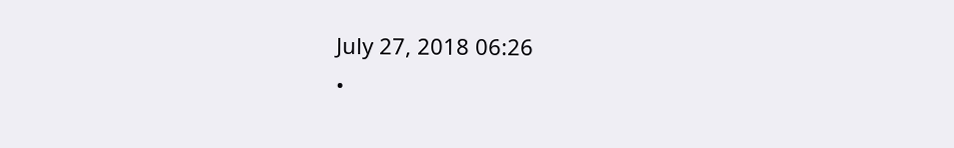July 27, 2018 06:26
•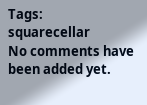Tags:
squarecellar
No comments have been added yet.